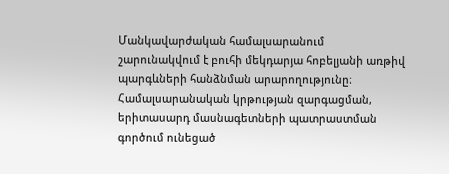Մանկավարժական համալսարանում շարունակվում է բուհի մեկդարյա հոբելյանի առթիվ պարգևների հանձնման արարողությունը։
Համալսարանական կրթության զարգացման, երիտասարդ մասնագետների պատրաստման գործում ունեցած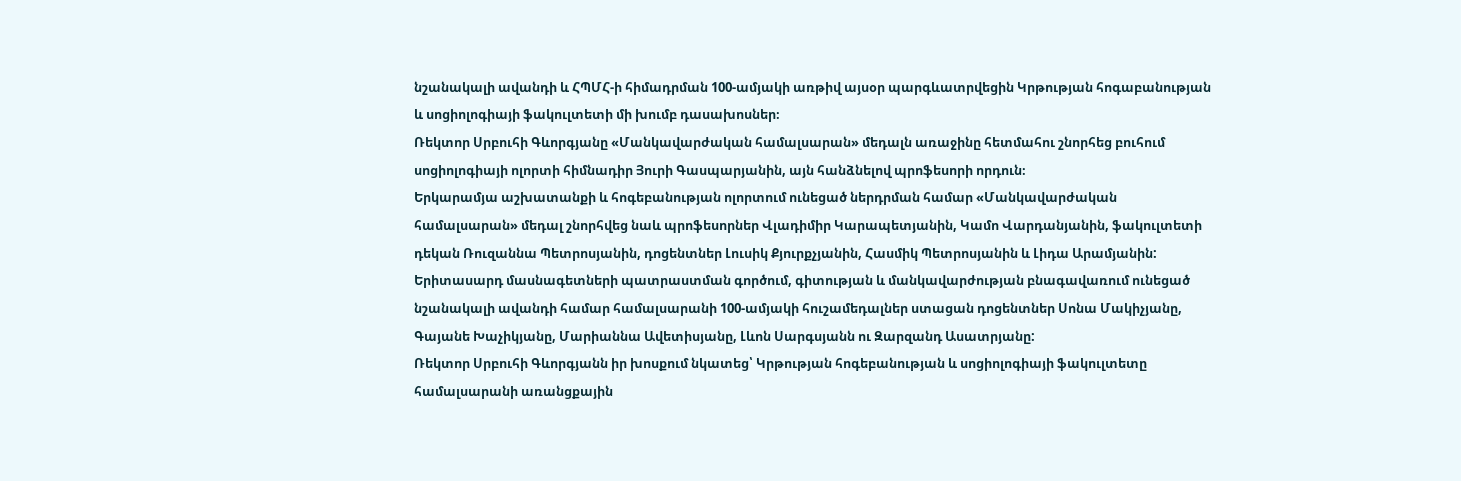նշանակալի ավանդի և ՀՊՄՀ-ի հիմադրման 100-ամյակի առթիվ այսօր պարգևատրվեցին Կրթության հոգաբանության և սոցիոլոգիայի ֆակուլտետի մի խումբ դասախոսներ։
Ռեկտոր Սրբուհի Գևորգյանը «Մանկավարժական համալսարան» մեդալն առաջինը հետմահու շնորհեց բուհում սոցիոլոգիայի ոլորտի հիմնադիր Յուրի Գասպարյանին, այն հանձնելով պրոֆեսորի որդուն։
Երկարամյա աշխատանքի և հոգեբանության ոլորտում ունեցած ներդրման համար «Մանկավարժական համալսարան» մեդալ շնորհվեց նաև պրոֆեսորներ Վլադիմիր Կարապետյանին, Կամո Վարդանյանին, ֆակուլտետի դեկան Ռուզաննա Պետրոսյանին, դոցենտներ Լուսիկ Քյուրքչյանին, Հասմիկ Պետրոսյանին և Լիդա Արամյանին:
Երիտասարդ մասնագետների պատրաստման գործում, գիտության և մանկավարժության բնագավառում ունեցած նշանակալի ավանդի համար համալսարանի 100-ամյակի հուշամեդալներ ստացան դոցենտներ Սոնա Մակիչյանը, Գայանե Խաչիկյանը, Մարիաննա Ավետիսյանը, Լևոն Սարգսյանն ու Զարզանդ Ասատրյանը:
Ռեկտոր Սրբուհի Գևորգյանն իր խոսքում նկատեց՝ Կրթության հոգեբանության և սոցիոլոգիայի ֆակուլտետը համալսարանի առանցքային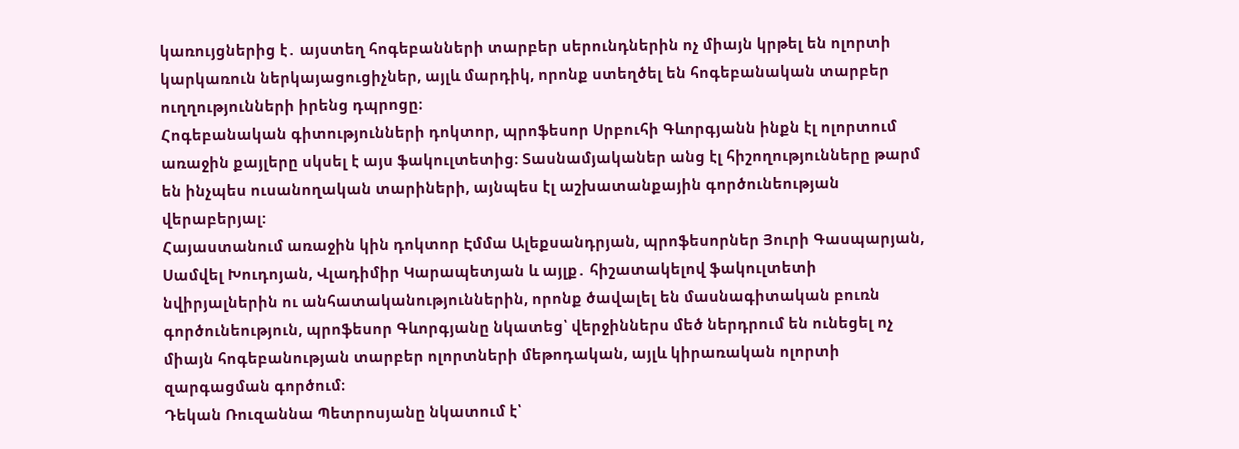կառույցներից է․ այստեղ հոգեբանների տարբեր սերունդներին ոչ միայն կրթել են ոլորտի կարկառուն ներկայացուցիչներ, այլև մարդիկ, որոնք ստեղծել են հոգեբանական տարբեր ուղղությունների իրենց դպրոցը։
Հոգեբանական գիտությունների դոկտոր, պրոֆեսոր Սրբուհի Գևորգյանն ինքն էլ ոլորտում առաջին քայլերը սկսել է այս ֆակուլտետից։ Տասնամյականեր անց էլ հիշողությունները թարմ են ինչպես ուսանողական տարիների, այնպես էլ աշխատանքային գործունեության վերաբերյալ:
Հայաստանում առաջին կին դոկտոր Էմմա Ալեքսանդրյան, պրոֆեսորներ Յուրի Գասպարյան, Սամվել Խուդոյան, Վլադիմիր Կարապետյան և այլք․ հիշատակելով ֆակուլտետի նվիրյալներին ու անհատականություններին, որոնք ծավալել են մասնագիտական բուռն գործունեություն, պրոֆեսոր Գևորգյանը նկատեց՝ վերջիններս մեծ ներդրում են ունեցել ոչ միայն հոգեբանության տարբեր ոլորտների մեթոդական, այլև կիրառական ոլորտի զարգացման գործում։
Դեկան Ռուզաննա Պետրոսյանը նկատում է՝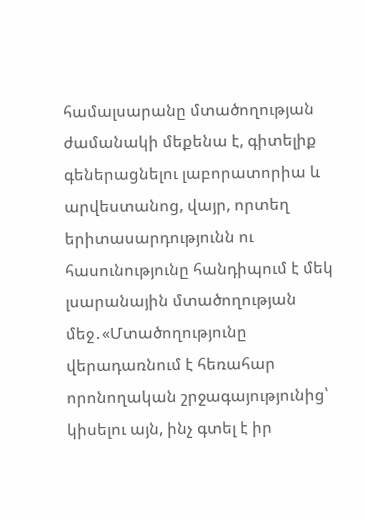համալսարանը մտածողության ժամանակի մեքենա է, գիտելիք գեներացնելու լաբորատորիա և արվեստանոց, վայր, որտեղ երիտասարդությունն ու հասունությունը հանդիպում է մեկ լսարանային մտածողության մեջ․«Մտածողությունը վերադառնում է հեռահար որոնողական շրջագայությունից՝ կիսելու այն, ինչ գտել է իր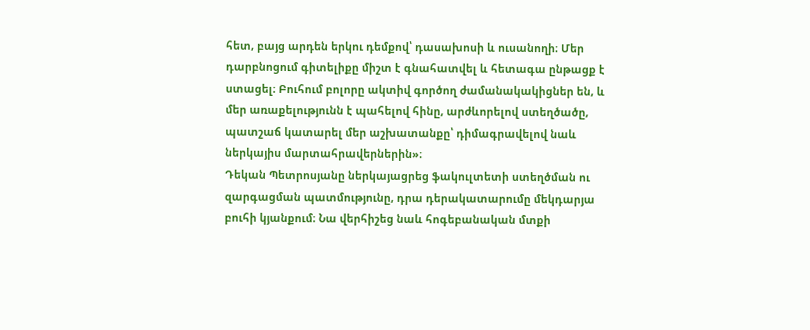հետ, բայց արդեն երկու դեմքով՝ դասախոսի և ուսանողի։ Մեր դարբնոցում գիտելիքը միշտ է գնահատվել և հետագա ընթացք է ստացել։ Բուհում բոլորը ակտիվ գործող ժամանակակիցներ են, և մեր առաքելությունն է պահելով հինը, արժևորելով ստեղծածը, պատշաճ կատարել մեր աշխատանքը՝ դիմագրավելով նաև ներկայիս մարտահրավերներին»։
Դեկան Պետրոսյանը ներկայացրեց ֆակուլտետի ստեղծման ու զարգացման պատմությունը, դրա դերակատարումը մեկդարյա բուհի կյանքում։ Նա վերհիշեց նաև հոգեբանական մտքի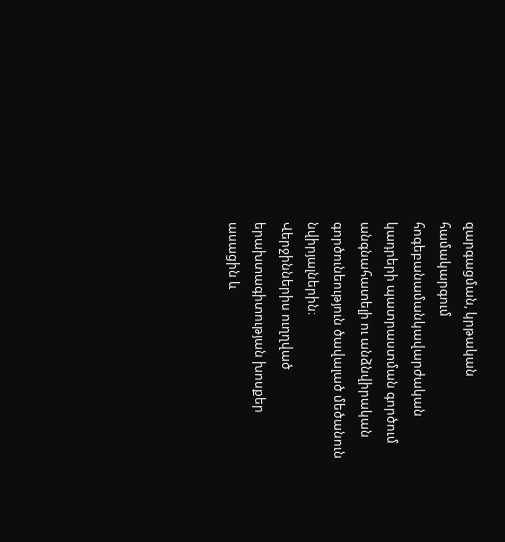զարգացման, կրթական համակարգում հոգեբանամանկավարժական կադրերի պատրաստման գործում անգնահատելի ու անձնվիրական գործունեություն ծավալած մեծանուն նվիրյալներին։
Վերջիններիս ուղղված երախտագիտության խոսքեր ասացին և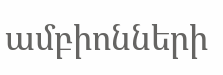ամբիոնների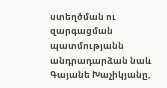ստեղծման ու զարգացման պատմությանն անդրադարձան նաև Գայանե Խաչիկյանը,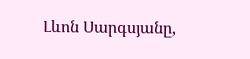Լևոն Սարգսյանը,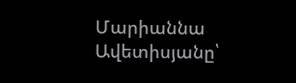Մարիաննա Ավետիսյանը՝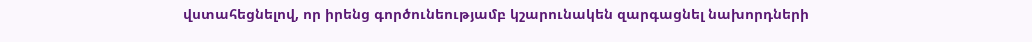վստահեցնելով, որ իրենց գործունեությամբ կշարունակեն զարգացնել նախորդների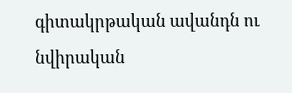գիտակրթական ավանդն ու նվիրական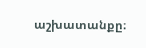աշխատանքը։